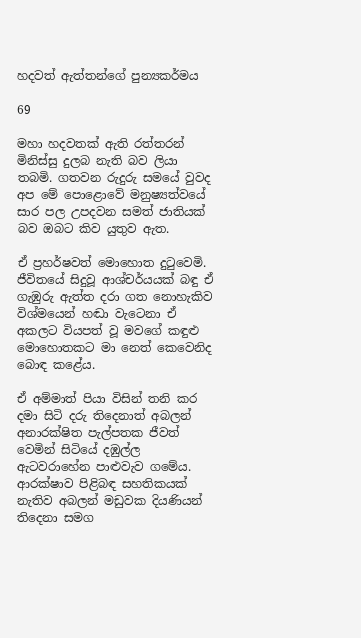හදවත් ඇත්තන්ගේ පුන්‍යකර්මය

69

මහා හදවතක් ඇති රත්තරන් මිනිස්සු දුලබ නැති බව ලියා තබමි. ගතවන රුදුරු සමයේ වුවද අප මේ පොළොවේ මනුෂ්‍යත්වයේ සාර පල උපදවන සමත් ජාතියක් බව ඔබට කිව යුතුව ඇත.

ඒ ප්‍රහර්ෂවත් මොහොත දුටුවෙමි. ජීවිතයේ සිදුවූ ආශ්චර්යයක් බඳු ඒ ගැඹුරු ඇත්ත දරා ගත නොහැකිව විශ්මයෙන් හඬා වැටෙනා ඒ අකලට වියපත් වූ මවගේ කඳුළු මොහොතකට මා නෙත් කෙවෙනිද බොඳ කළේය.

ඒ අම්මාත් පියා විසින් තනි කර දමා සිටි දරු තිදෙනාත් අබලන් අනාරක්ෂිත පැල්පතක ජීවත් වෙමින් සිටියේ දඹුල්ල ඇටවරාහේන පාළුවැව ගමේය. ආරක්ෂාව පිළිබඳ සහතිකයක් නැතිව අබලන් මඩුවක දියණියන් තිදෙනා සමග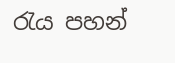රැය පහන්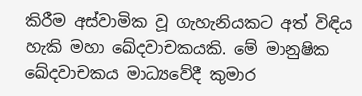කිරීම අස්වාමික වූ ගැහැනියකට අත් විඳිය හැකි මහා ඛේදවාචකයකි. මේ මානුෂික ඛේදවාචකය මාධ්‍යවේදී කුමාර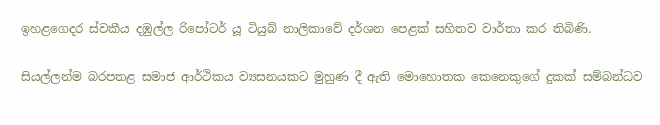ඉහළගෙදර ස්වකීය දඹුල්ල රිපෝටර් යූ ටියුබ් නාලිකාවේ දර්ශන පෙළක් සහිතව වාර්තා කර තිබිණි.

සියල්ලන්ම බරපතළ සමාජ ආර්ථිකය ව්‍යසනයකට මුහුණ දී ඇති මොහොතක කෙනෙකුගේ දුකක් සම්බන්ධව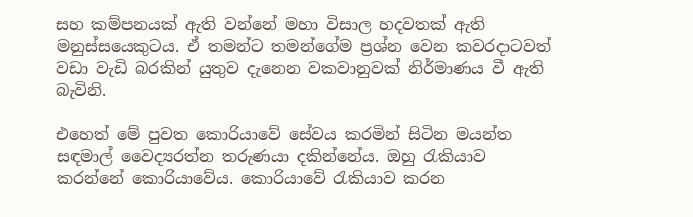සහ කම්පනයක් ඇති වන්නේ මහා විසාල හදවතක් ඇති මනුස්සයෙකුටය. ඒ තමන්ට තමන්ගේම ප්‍රශ්න වෙන කවරදාටවත් වඩා වැඩි බරකින් යුතුව දැනෙන වකවානුවක් නිර්මාණය වී ඇති බැවිනි.

එහෙත් මේ පුවත කොරියාවේ සේවය කරමින් සිටින මයන්ත සඳමාල් වෛද්‍යරත්න තරුණයා දකින්නේය. ඔහු රැකියාව කරන්නේ කොරියාවේය. කොරියාවේ රැකියාව කරන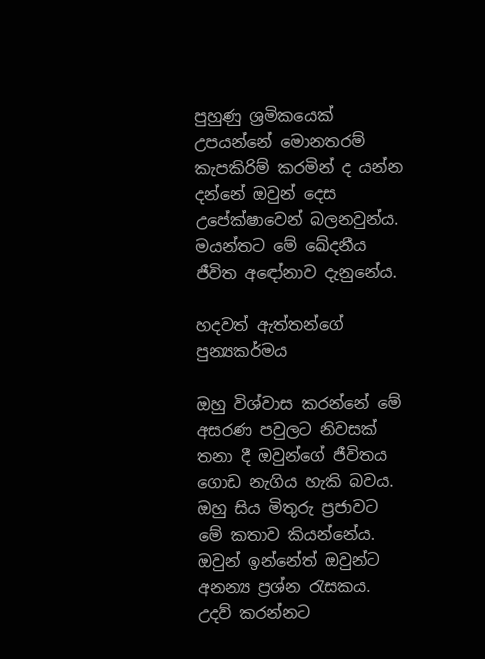පුහුණු ශ්‍රමිකයෙක් උපයන්නේ මොනතරම් කැපකිරිම් කරමින් ද යන්න දන්නේ ඔවුන් දෙස උපේක්ෂාවෙන් බලනවුන්ය. මයන්තට මේ ඛේදනීය ජීවිත අඳෝනාව දැනුනේය.

හදවත් ඇත්තන්ගේ පුන්‍යකර්මය

ඔහු විශ්වාස කරන්නේ මේ අසරණ පවුලට නිවසක් තනා දී ඔවුන්ගේ ජීවිතය ගොඩ නැගිය හැකි බවය. ඔහු සිය මිතුරු ප්‍රජාවට මේ කතාව කියන්නේය. ඔවුන් ඉන්නේත් ඔවුන්ට අනන්‍ය ප්‍රශ්න රැසකය. උදව් කරන්නට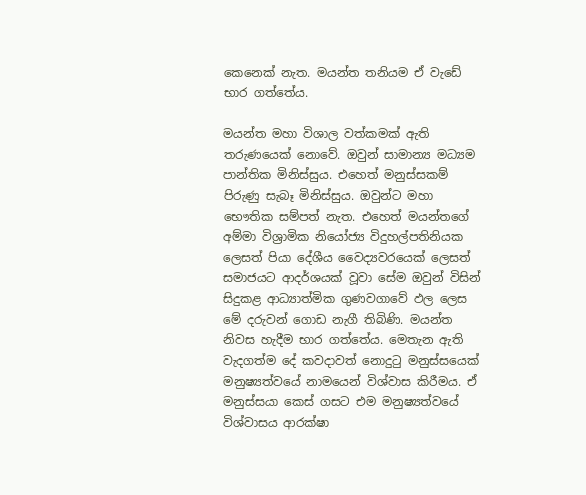කෙනෙක් නැත. මයන්ත තනියම ඒ වැඩේ භාර ගත්තේය.

මයන්ත මහා විශාල වත්කමක් ඇති තරුණයෙක් නොවේ. ඔවුන් සාමාන්‍ය මධ්‍යම පාන්තික මිනිස්සුය. එහෙත් මනුස්සකම් පිරුණු සැබෑ මිනිස්සුය. ඔවුන්ට මහා භෞතික සම්පත් නැත. එහෙත් මයන්තගේ අම්මා විශ්‍රාමික නියෝජ්‍ය විදුහල්පතිනියක ලෙසත් පියා දේශීය වෛද්‍යවරයෙක් ලෙසත් සමාජයට ආදර්ශයක් වූවා සේම ඔවුන් විසින් සිදුකළ ආධ්‍යාත්මික ගුණවගාවේ ඵල ලෙස මේ දරුවන් ගොඩ නැගී තිබිණි. මයන්ත නිවස හැදීම භාර ගත්තේය. මෙතැන ඇති වැදගත්ම දේ කවදාවත් නොදුටු මනුස්සයෙක් මනුෂ්‍යත්වයේ නාමයෙන් විශ්වාස කිරීමය. ඒ මනුස්සයා කෙස් ගසට එම මනුෂ්‍යත්වයේ විශ්වාසය ආරක්ෂා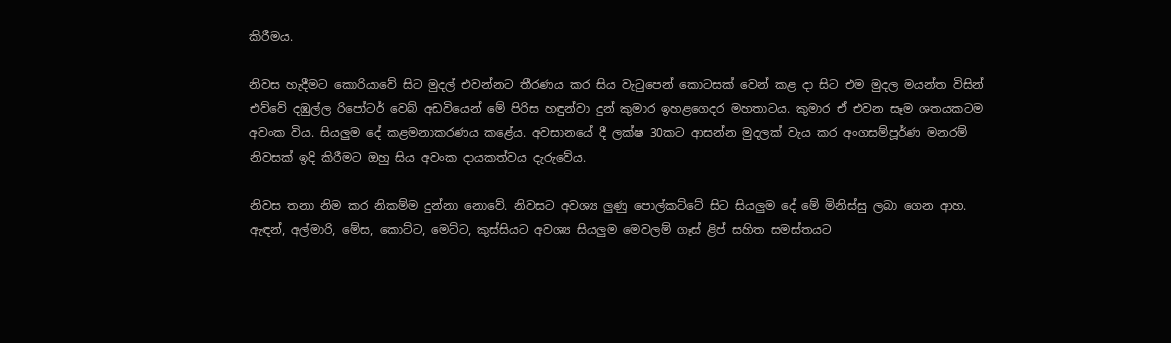කිරීමය.

නිවස හැදීමට කොරියාවේ සිට මුදල් එවන්නට තීරණය කර සිය වැටුපෙන් කොටසක් වෙන් කළ දා සිට එම මුදල මයන්ත විසින් එව්වේ දඹුල්ල රිපෝටර් වෙබ් අඩවියෙන් මේ පිරිස හඳුන්වා දුන් කුමාර ඉහළගෙදර මහතාටය. කුමාර ඒ එවන සෑම ශතයකටම අවංක විය. සියලුම දේ කළමනාකරණය කළේය. අවසානයේ දී ලක්ෂ 30කට ආසන්න මුදලක් වැය කර අංගසම්පූර්ණ මනරම් නිවසක් ඉදි කිරීමට ඔහු සිය අවංක දායකත්වය දැරුවේය.

නිවස තනා නිම කර නිකම්ම දුන්නා නොවේ. නිවසට අවශ්‍ය ලුණු පොල්කට්ටේ සිට සියලුම දේ මේ මිනිස්සු ලබා ගෙන ආහ. ඇඳන්, අල්මාරි, මේස, කොට්ට, මෙට්ට, කුස්සියට අවශ්‍ය සියලුම මෙවලම් ගෑස් ළිප් සහිත සමස්තයට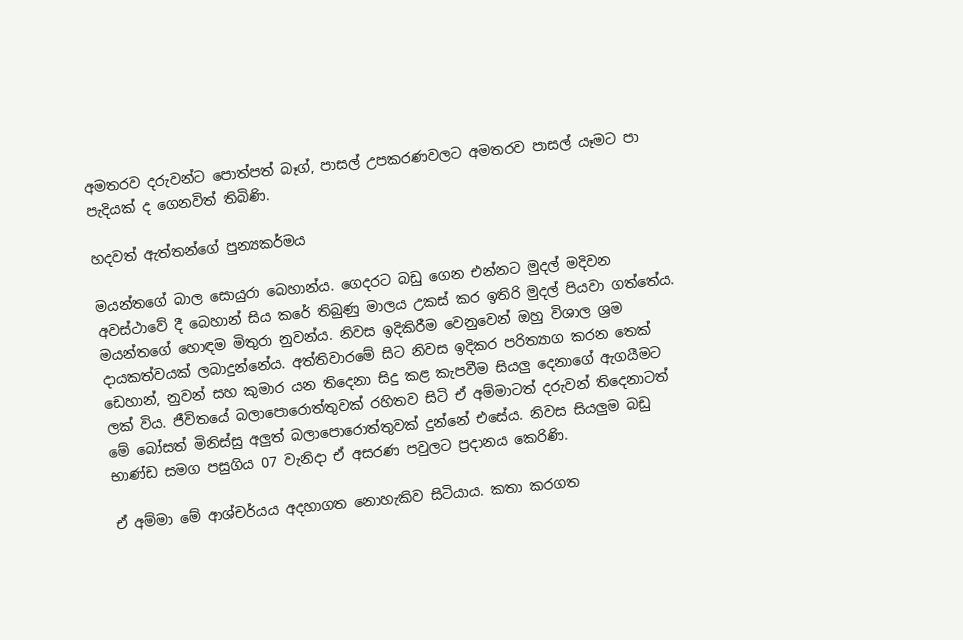අමතරව දරුවන්ට පොත්පත් බෑග්, පාසල් උපකරණවලට අමතරව පාසල් යෑමට පා පැදියක් ද ගෙනවිත් තිබිණි.

හදවත් ඇත්තන්ගේ පුන්‍යකර්මය

මයන්තගේ බාල සොයුරා බෙහාන්ය. ගෙදරට බඩු ගෙන එන්නට මුදල් මදිවන අවස්ථාවේ දී බෙහාන් සිය කරේ තිබුණු මාලය උකස් කර ඉතිරි මුදල් පියවා ගත්තේය. මයන්තගේ හොඳම මිතුරා නුවන්ය. නිවස ඉදිකිරීම වෙනුවෙන් ඔහු විශාල ශ්‍රම දායකත්වයක් ලබාදුන්නේය. අත්තිවාරමේ සිට නිවස ඉදිකර පරිත්‍යාග කරන තෙක් ඩෙහාන්, නුවන් සහ කුමාර යන තිදෙනා සිදු කළ කැපවීම සියලු දෙනාගේ ඇගයීමට ලක් විය. ජීවිතයේ බලාපොරොත්තුවක් රහිතව සිටි ඒ අම්මාටත් දරුවන් තිදෙනාටත් මේ බෝසත් මිනිස්සු අලුත් බලාපොරොත්තුවක් දුන්නේ එසේය. නිවස සියලුම බඩු භාණ්ඩ සමග පසුගිය 07 වැනිදා ඒ අසරණ පවුලට ප්‍රදානය කෙරිණි.

ඒ අම්මා මේ ආශ්චර්යය අදහාගත නොහැකිව සිටියාය. කතා කරගත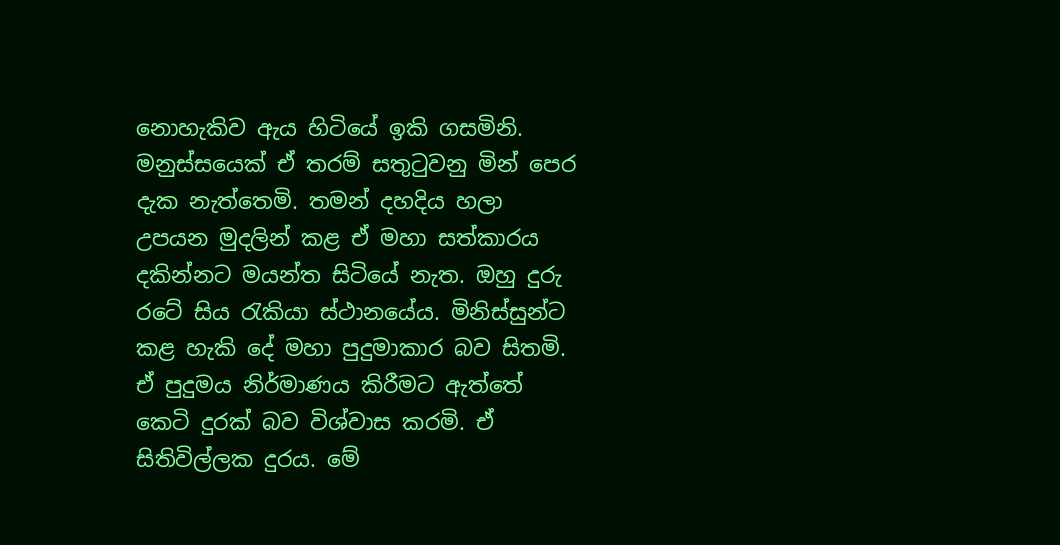නොහැකිව ඇය හිටියේ ඉකි ගසමිනි. මනුස්සයෙක් ඒ තරම් සතුටුවනු මින් පෙර දැක නැත්තෙමි. තමන් දහදිය හලා උපයන මුදලින් කළ ඒ මහා සත්කාරය දකින්නට මයන්ත සිටියේ නැත. ඔහු දුරු රටේ සිය රැකියා ස්ථානයේය. මිනිස්සුන්ට කළ හැකි දේ මහා පුදුමාකාර බව සිතමි. ඒ පුදුමය නිර්මාණය කිරීමට ඇත්තේ කෙටි දුරක් බව විශ්වාස කරමි. ඒ සිතිවිල්ලක දුරය. මේ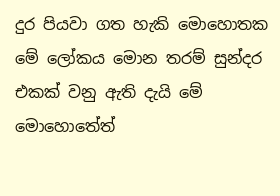දුර පියවා ගත හැකි මොහොතක මේ ලෝකය මොන තරම් සුන්දර එකක් වනු ඇති දැයි මේ මොහොතේත්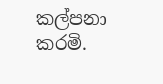කල්පනා කරමි.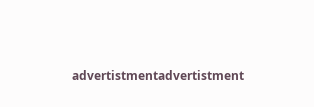advertistmentadvertistment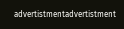advertistmentadvertistment